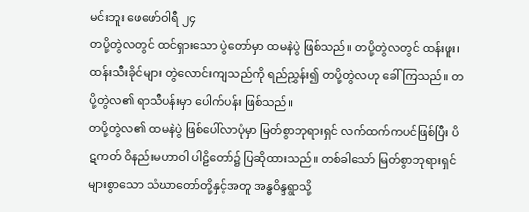မင်းဘူး ဖေဖော်ဝါရီ ၂၄
တပို့တွဲလတွင် ထင်ရှားသော ပွဲတော်မှာ ထမနဲပွဲ ဖြစ်သည်။ တပို့တွဲလတွင် ထန်းဖူး၊ ထန်းသီးခိုင်များ တွဲလောင်းကျသည်ကို ရည်ညွှန်း၍ တပို့တွဲလဟု ခေါ်ကြသည်။ တပို့တွဲလ၏ ရာသီပန်းမှာ ပေါက်ပန်း ဖြစ်သည်။
တပို့တွဲလ၏ ထမနဲပွဲ ဖြစ်ပေါ်လာပုံမှာ မြတ်စွာဘုရားရှင် လက်ထက်ကပင်ဖြစ်ပြီး ပိဋကတ် ဝိနည်းမဟာဝါ ပါဠိတော်၌ ပြဆိုထားသည်။ တစ်ခါသော် မြတ်စွာဘုရားရှင် များစွာသော သံဃာတော်တို့နှင့်အတူ အန္ဓဝိန္ဒရွာသို့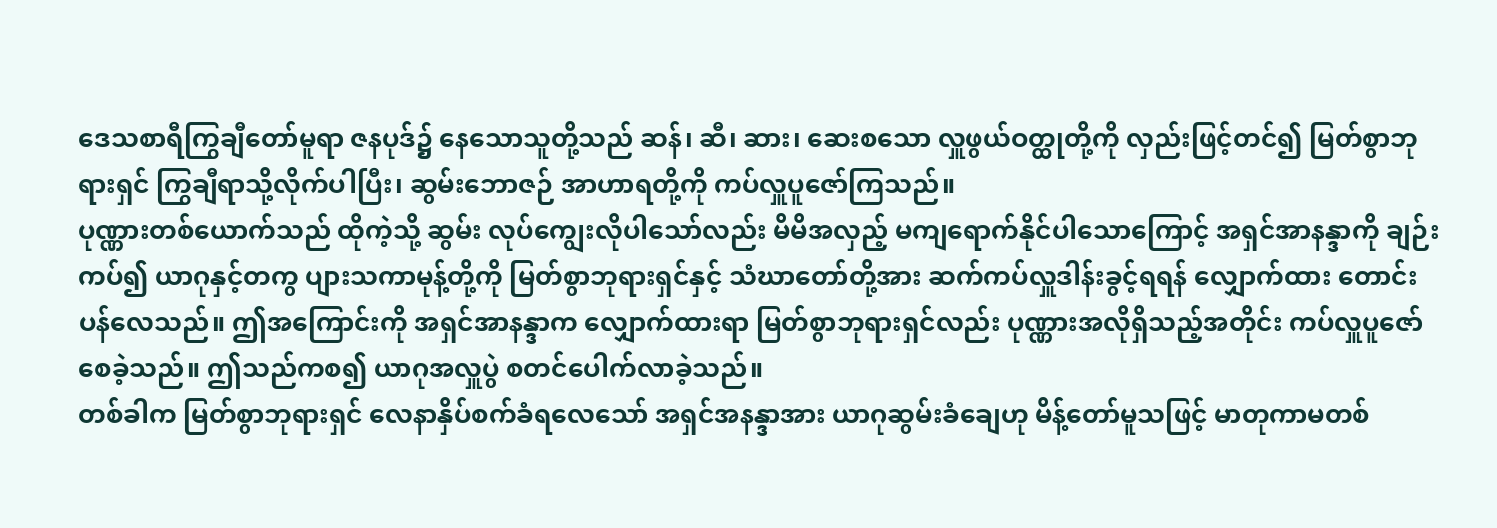ဒေသစာရီကြွချီတော်မူရာ ဇနပုဒ်၌ နေသောသူတို့သည် ဆန်၊ ဆီ၊ ဆား၊ ဆေးစသော လှူဖွယ်ဝတ္ထုတို့ကို လှည်းဖြင့်တင်၍ မြတ်စွာဘုရားရှင် ကြွချီရာသို့လိုက်ပါပြီး၊ ဆွမ်းဘောဇဉ် အာဟာရတို့ကို ကပ်လှူပူဇော်ကြသည်။
ပုဏ္ဏားတစ်ယောက်သည် ထိုကဲ့သို့ ဆွမ်း လုပ်ကျွေးလိုပါသော်လည်း မိမိအလှည့် မကျရောက်နိုင်ပါသောကြောင့် အရှင်အာနန္ဒာကို ချဉ်းကပ်၍ ယာဂုနှင့်တကွ ပျားသကာမုန့်တို့ကို မြတ်စွာဘုရားရှင်နှင့် သံဃာတော်တို့အား ဆက်ကပ်လှူဒါန်းခွင့်ရရန် လျှောက်ထား တောင်းပန်လေသည်။ ဤအကြောင်းကို အရှင်အာနန္ဒာက လျှောက်ထားရာ မြတ်စွာဘုရားရှင်လည်း ပုဏ္ဏားအလိုရှိသည့်အတိုင်း ကပ်လှူပူဇော်စေခဲ့သည်။ ဤသည်ကစ၍ ယာဂုအလှူပွဲ စတင်ပေါက်လာခဲ့သည်။
တစ်ခါက မြတ်စွာဘုရားရှင် လေနာနှိပ်စက်ခံရလေသော် အရှင်အနန္ဒာအား ယာဂုဆွမ်းခံချေဟု မိန့်တော်မူသဖြင့် မာတုကာမတစ်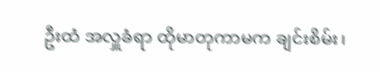ဦးထံ အလှူခံရာ ထိုမာတုကာမက ချင်းစိမ်း၊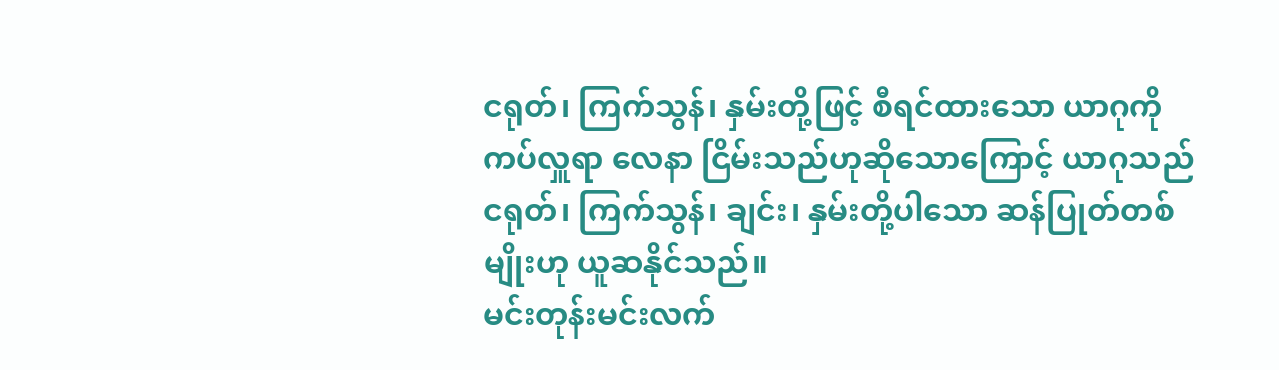ငရုတ်၊ ကြက်သွန်၊ နှမ်းတို့ဖြင့် စီရင်ထားသော ယာဂုကိုကပ်လှူရာ လေနာ ငြိမ်းသည်ဟုဆိုသောကြောင့် ယာဂုသည် ငရုတ်၊ ကြက်သွန်၊ ချင်း၊ နှမ်းတို့ပါသော ဆန်ပြုတ်တစ်မျိုးဟု ယူဆနိုင်သည်။
မင်းတုန်းမင်းလက်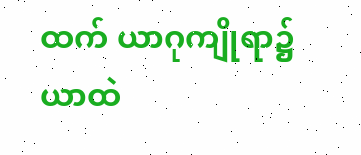ထက် ယာဂုကျိုရာ၌ ယာထဲ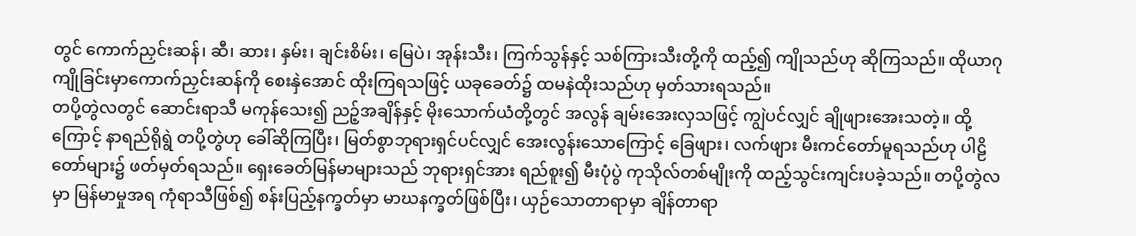တွင် ကောက်ညှင်းဆန်၊ ဆီ၊ ဆား၊ နှမ်း၊ ချင်းစိမ်း၊ မြေပဲ၊ အုန်းသီး၊ ကြက်သွန်နှင့် သစ်ကြားသီးတို့ကို ထည့်၍ ကျိုသည်ဟု ဆိုကြသည်။ ထိုယာဂုကျိုခြင်းမှာကောက်ညှင်းဆန်ကို စေးနှဲအောင် ထိုးကြရသဖြင့် ယခုခေတ်၌ ထမနဲထိုးသည်ဟု မှတ်သားရသည်။
တပို့တွဲလတွင် ဆောင်းရာသီ မကုန်သေး၍ ညဉ့်အချိန်နှင့် မိုးသောက်ယံတို့တွင် အလွန် ချမ်းအေးလှသဖြင့် ကျွဲပင်လျှင် ချိုဖျားအေးသတဲ့။ ထို့ကြောင့် နာရည်ရိုရွဲ တပို့တွဲဟု ခေါ်ဆိုကြပြီး၊ မြတ်စွာဘုရားရှင်ပင်လျှင် အေးလွန်းသောကြောင့် ခြေဖျား၊ လက်ဖျား မီးကင်တော်မူရသည်ဟု ပါဠိတော်များ၌ ဖတ်မှတ်ရသည်။ ရှေးခေတ်မြန်မာများသည် ဘုရားရှင်အား ရည်စူး၍ မီးပုံပွဲ ကုသိုလ်တစ်မျိုးကို ထည့်သွင်းကျင်းပခဲ့သည်။ တပို့တွဲလမှာ မြန်မာမှုအရ ကုံရာသီဖြစ်၍ စန်းပြည့်နက္ခတ်မှာ မာဃနက္ခတ်ဖြစ်ပြီး၊ ယှဉ်သောတာရာမှာ ချိန်တာရာ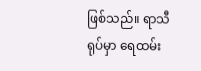ဖြစ်သည်။ ရာသီရုပ်မှာ ရေထမ်း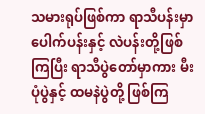သမားရုပ်ဖြစ်ကာ ရာသီပန်းမှာ ပေါက်ပန်းနှင့် လဲပန်းတို့ဖြစ်ကြပြီး ရာသီပွဲတော်မှာကား မီးပုံပွဲနှင့် ထမနဲပွဲတို့ ဖြစ်ကြ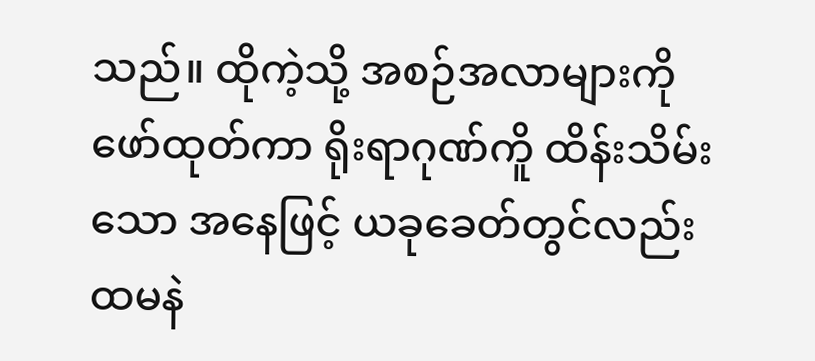သည်။ ထိုကဲ့သို့ အစဉ်အလာများကို ဖော်ထုတ်ကာ ရိုးရာဂုဏ်ကိူ ထိန်းသိမ်းသော အနေဖြင့် ယခုခေတ်တွင်လည်း ထမနဲ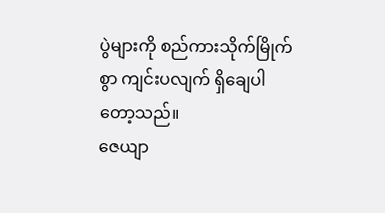ပွဲများကို စည်ကားသိုက်မြိုက်စွာ ကျင်းပလျက် ရှိချေပါတော့သည်။
ဇေယျာ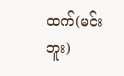ထက်(မင်းဘူး)